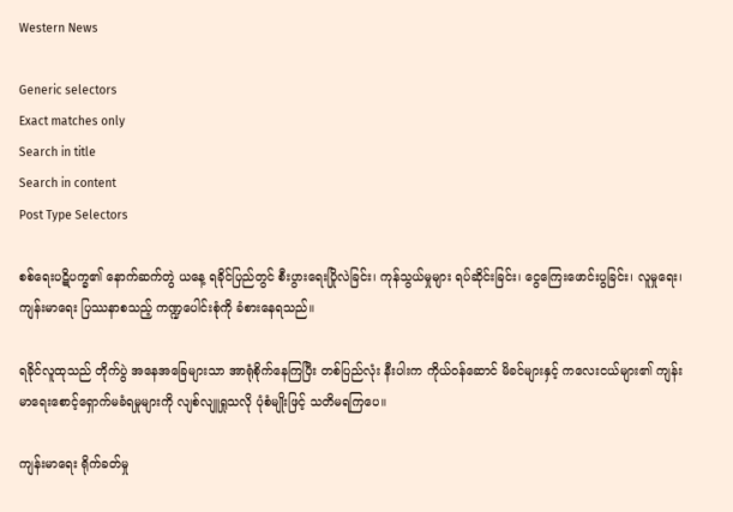Western News

Generic selectors
Exact matches only
Search in title
Search in content
Post Type Selectors

စစ်ရေးပဋိပက္ခ၏ နောက်ဆက်တွဲ ယနေ့ ရခိုင်ပြည်တွင် စီးပွားရေးပြိုလဲခြင်း၊ ကုန်သွယ်မှုများ ရပ်ဆိုင်းခြင်း၊ ငွေကြေးဖောင်းပွခြင်း၊ လူမှုရေး၊ ကျန်းမာရေး ပြဿနာစသည့် ကဏ္ဍပေါင်းစုံကို ခံစားနေရသည်။

ရခိုင်လူထုသည် တိုက်ပွဲ အနေအခြေများသာ အာရုံစိုက်နေကြပြီး တစ်ပြည်လုံး နီးပါးက ကိုယ်ဝန်ဆောင် မိခင်များနှင့် ကလေးငယ်များ၏ ကျန်းမာရေးစောင့်ရှောက်မခံရမှုများကို လျစ်လျူရှုသလို ပုံစံမျိုးဖြင့် သတိမရကြပေ။

ကျန်းမာရေး ရိုက်ခတ်မှု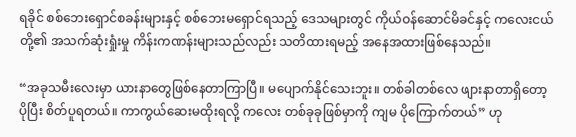ရခိုင် စစ်ဘေးရှောင်စခန်းများနှင့် စစ်ဘေးမရှောင်ရသည့် ဒေသများတွင် ကိုယ်ဝန်ဆောင်မိခင်နှင့် ကလေးငယ် တို့၏ အသက်ဆုံးရှုံးမှု ကိန်းကဏန်းများသည်လည်း သတိထားရမည့် အနေအထားဖြစ်နေသည်။

“အခုသမီးလေးမှာ ယားနာတွေဖြစ်နေတာကြာပြီ။ မပျောက်နိုင်သေးဘူး။ တစ်ခါတစ်လေ ဖျားနာတာရှိတော့ ပိုပြီး စိတ်ပူရတယ်။ ကာကွယ်ဆေးမထိုးရလို့ ကလေး တစ်ခုခုဖြစ်မှာကို ကျမ ပိုကြောက်တယ်” ဟု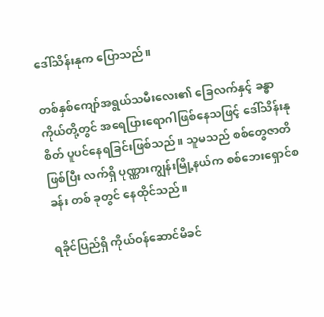ဒေါ်သိန်းနုက ပြောသည်။

တစ်နှစ်ကျော်အရွယ်သမီးလေး၏ ခြေလက်နှင့် ခန္ဓာကိုယ်တို့တွင် အရေပြားရောဂါဖြစ်နေသဖြင့် ဒေါ်သိန်းနု  စိတ် ပူပင်နေရခြင်းဖြစ်သည်။ သူမသည် စစ်တွေဇာတိဖြစ်ပြီး လက်ရှိ ပုဏ္ဏားကျွန်းမြို့နယ်က စစ်ဘေးရှောင်စခန်း တစ် ခုတွင် နေထိုင်သည်။

ရခိုင်ပြည်ရှိ ကိုယ်ဝန်ဆောင်မိခင်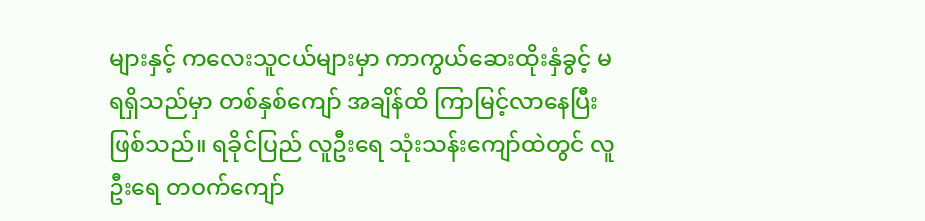များနှင့် ကလေးသူငယ်များမှာ ကာကွယ်ဆေးထိုးနှံခွင့် မရရှိသည်မှာ တစ်နှစ်ကျော် အချိန်ထိ ကြာမြင့်လာနေပြီးဖြစ်သည်။ ရခိုင်ပြည် လူဦးရေ သုံးသန်းကျော်ထဲတွင် လူဦးရေ တဝက်ကျော်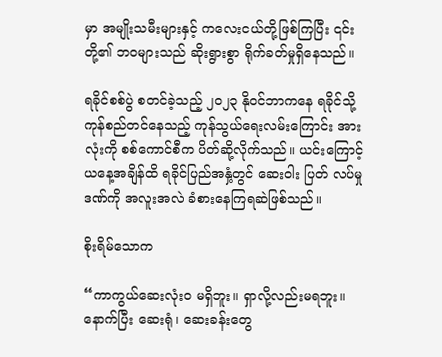မှာ အမျိုးသမီးများနှင့် ကလေးငယ်တို့ဖြစ်ကြပြီး ၎င်းတို့၏ ဘဝများသည် ဆိုးရွားစွာ ရိုက်ခတ်မှုရှိနေသည်။

ရခိုင်စစ်ပွဲ စတင်ခဲ့သည့် ၂၀၂၃ နိုဝင်ဘာကနေ ရခိုင်သို့ ကုန်စည်တင်နေသည့် ကုန်သွယ်ရေးလမ်းကြောင်း အား လုံးကို စစ်ကောင်စီက ပိတ်ဆို့လိုက်သည်။ ယင်းကြောင့် ယနေ့အချိန်ထိ ရခိုင်ပြည်အနှံ့တွင် ဆေးဝါး ပြတ် လပ်မှု ဒဏ်ကို အလူးအလဲ ခံစားနေကြရဆဲဖြစ်သည်။

စိုးရိမ်သောက

“ကာကွယ်ဆေးလုံးဝ မရှိဘူး။ ရှာလို့လည်းမရဘူး။ နောက်ပြီး ဆေးရုံ၊ ဆေးခန်းတွေ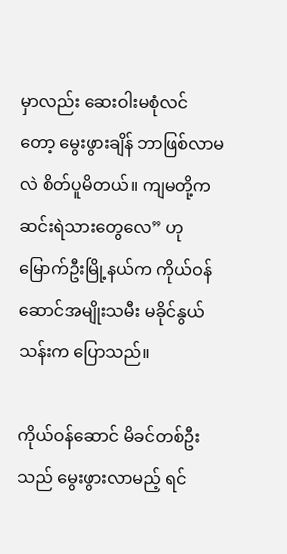မှာလည်း ဆေးဝါးမစုံလင် တော့ မွေးဖွားချိန် ဘာဖြစ်လာမလဲ စိတ်ပူမိတယ်။ ကျမတို့က ဆင်းရဲသားတွေလေ” ဟု မြောက်ဦးမြို့နယ်က ကိုယ်ဝန်ဆောင်အမျိုးသမီး မခိုင်နွယ်သန်းက ပြောသည်။

ကိုယ်ဝန်ဆောင် မိခင်တစ်ဦးသည် မွေးဖွားလာမည့် ရင်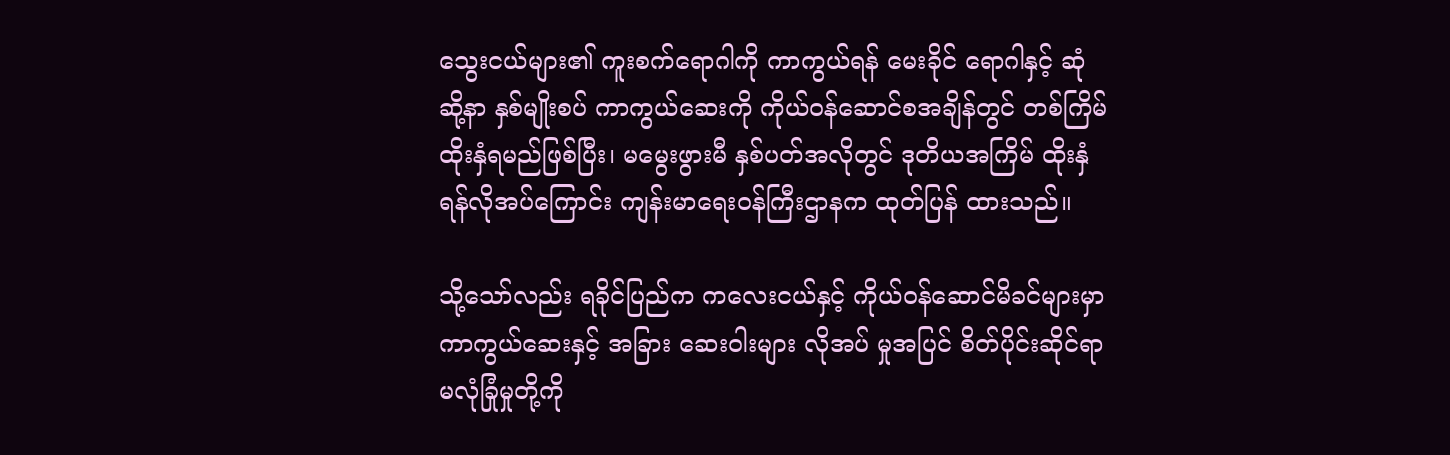သွေးငယ်များ၏ ကူးစက်ရောဂါကို ကာကွယ်ရန် မေးခိုင် ရောဂါနှင့် ဆုံဆို့နာ နှစ်မျိုးစပ် ကာကွယ်ဆေးကို ကိုယ်ဝန်ဆောင်စအချိန်တွင် တစ်ကြိမ်ထိုးနှံရမည်ဖြစ်ပြီး၊ မမွေးဖွားမီ နှစ်ပတ်အလိုတွင် ဒုတိယအကြိမ် ထိုးနှံရန်လိုအပ်ကြောင်း ကျန်းမာရေးဝန်ကြီးဌာနက ထုတ်ပြန် ထားသည်။

သို့သော်လည်း ရခိုင်ပြည်က ကလေးငယ်နှင့် ကိုယ်ဝန်ဆောင်မိခင်များမှာ ကာကွယ်ဆေးနှင့် အခြား ဆေးဝါးများ လိုအပ် မှုအပြင် စိတ်ပိုင်းဆိုင်ရာ မလုံခြုံမှုတို့ကို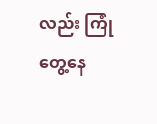လည်း ကြုံတွေ့နေ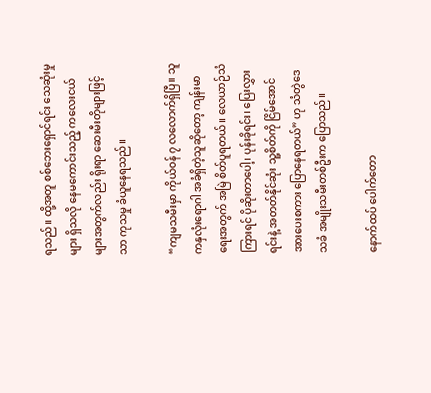ရသည်။ ထို့အတူ စစ်ဘေးရှောင်ရင်း သေဆုံးမှုများ ရှိသလို နေမကောင်းသည့် ကလေးငယ်များအတွက်လည်း ရိုးရာ ဆေးမီးတိုများဖြင့်သာ ကုသမှု ခံယူနေရသည်။

“ကျမသမီးမှာ ကိုယ်ဝန် ၇ လလောက်ရှိပြီ။ သူကနှလုံးရောဂါ အခံရှိတဲ့သူဆိုတော့ ကျန်းမာရေးအတွက် အမြဲ စိတ်ပူရတယ်။ လေယာဉ်သံကြားရင် ပိုဆိုးတာပေါ့၊ ပုန်းခိုရင်း၊ ပြေးလွှားရင်းနဲ့ အတတ်နိုင်ဆုံး သူ့စိတ်ကို ငြိမ်အောင် အားပေးစကား ပြောနေရတယ်” ဟု သံတွဲဒေသခံ အမျိုးသမီးတစ်ဦးက ပြောသည်။

နောက်ထပ် ပေါက်တော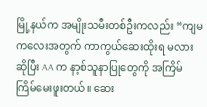မြို့နယ်က အမျိုးသမီးတစ်ဦးကလည်း “ကျမကလေးအတွက် ကာကွယ်ဆေးထိုးရ မလားဆိုပြီး AA က နာ့စ်သူနာပြုတွေကို အကြိမ်ကြိမ်မေးဖူးတယ်။ ဆေး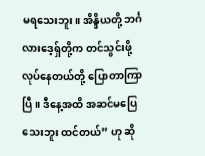မရသေးဘူး။ အိန္ဒိယတို့ ဘင်္ဂလားဒေ့ရှ်တို့က တင်သွင်းဖို့ လုပ်နေတယ်တို့ ပြောတာကြာပြီ။ ဒီနေ့အထိ အဆင်မပြေသေးဘူး ထင်တယ်” ဟု ဆို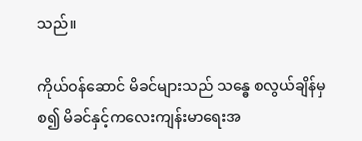သည်။

ကိုယ်ဝန်ဆောင် မိခင်များသည် သန္ဓေ စလွယ်ချိန်မှစ၍ မိခင်နှင့်ကလေးကျန်းမာရေးအ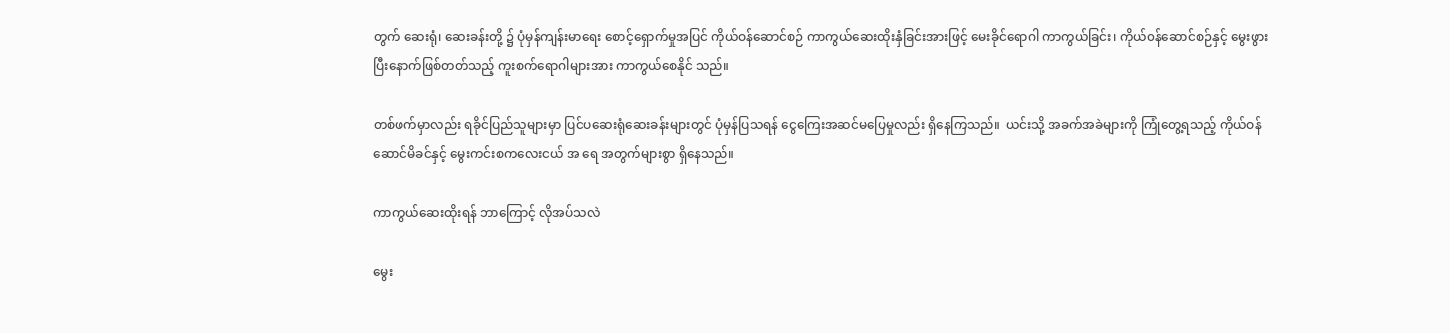တွက် ဆေးရုံ၊ ဆေးခန်းတို့ ၌ ပုံမှန်ကျန်းမာရေး စောင့်ရှောက်မှုအပြင် ကိုယ်ဝန်ဆောင်စဉ် ကာကွယ်ဆေးထိုးနှံခြင်းအားဖြင့် မေးခိုင်ရောဂါ ကာကွယ်ခြင်း၊ ကိုယ်၀န်ဆောင်စဉ်နှင့် မွေးဖွားပြီးနောက်ဖြစ်တတ်သည့် ကူးစက်ရောဂါများအား ကာကွယ်စေနိုင် သည်။

တစ်ဖက်မှာလည်း ရခိုင်ပြည်သူများမှာ ပြင်ပဆေးရုံဆေးခန်းများတွင် ပုံမှန်ပြသရန် ငွေကြေးအဆင်မပြေမှုလည်း ရှိနေကြသည်။  ယင်းသို့ အခက်အခဲများကို ကြုံတွေ့ရသည့် ကိုယ်ဝန်ဆောင်မိခင်နှင့် မွေးကင်းစကလေးငယ် အ ရေ အတွက်များစွာ ရှိနေသည်။

ကာကွယ်ဆေးထိုးရန် ဘာကြောင့် လိုအပ်သလဲ

မွေး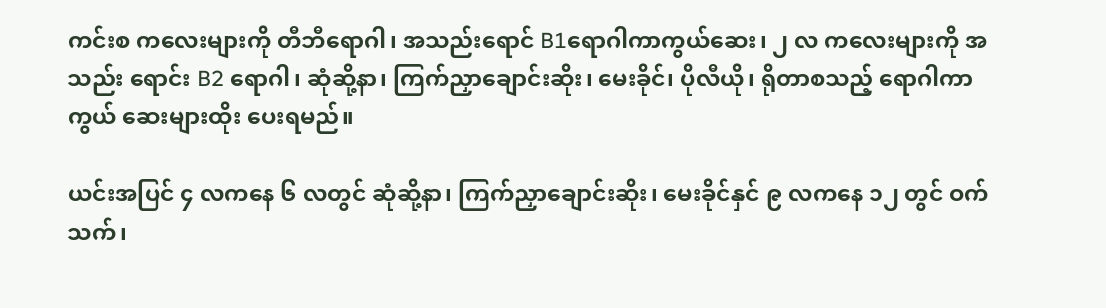ကင်းစ ကလေးများကို တီဘီရောဂါ၊ အသည်းရောင် B1ရောဂါကာကွယ်ဆေး၊ ၂ လ ကလေးများကို အသည်း ရောင်း B2 ရောဂါ၊ ဆုံဆို့နာ၊ ကြက်ညှာချောင်းဆိုး၊ မေးခိုင်၊ ပိုလီယို၊ ရိုတာစသည့် ရောဂါကာကွယ် ဆေးများထိုး ပေးရမည်။

ယင်းအပြင် ၄ လကနေ ၆ လတွင် ဆုံဆို့နာ၊ ကြက်ညှာချောင်းဆိုး၊ မေးခိုင်နှင် ၉ လကနေ ၁၂ တွင် ဝက်သက်၊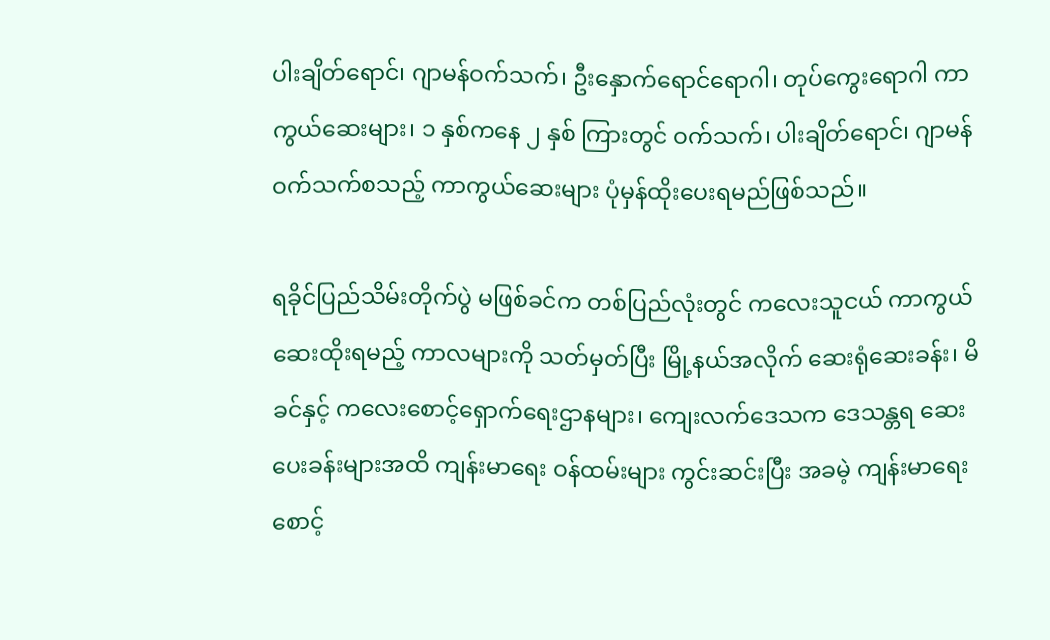ပါးချိတ်ရောင်၊ ဂျာမန်ဝက်သက်၊ ဦးနှောက်ရောင်ရောဂါ၊ တုပ်ကွေးရောဂါ ကာကွယ်ဆေးများ၊ ၁ နှစ်ကနေ ၂ နှစ် ကြားတွင် ဝက်သက်၊ ပါးချိတ်ရောင်၊ ဂျာမန်ဝက်သက်စသည့် ကာကွယ်ဆေးများ ပုံမှန်ထိုးပေးရမည်ဖြစ်သည်။

ရခိုင်ပြည်သိမ်းတိုက်ပွဲ မဖြစ်ခင်က တစ်ပြည်လုံးတွင် ကလေးသူငယ် ကာကွယ်ဆေးထိုးရမည့် ကာလများကို သတ်မှတ်ပြီး မြို့နယ်အလိုက် ဆေးရုံဆေးခန်း၊ မိခင်နှင့် ကလေးစောင့်ရှောက်ရေးဌာနများ၊ ကျေးလက်ဒေသက ဒေသန္တရ ဆေးပေးခန်းများအထိ ကျန်းမာရေး ဝန်ထမ်းများ ကွင်းဆင်းပြီး အခမဲ့ ကျန်းမာရေး စောင့်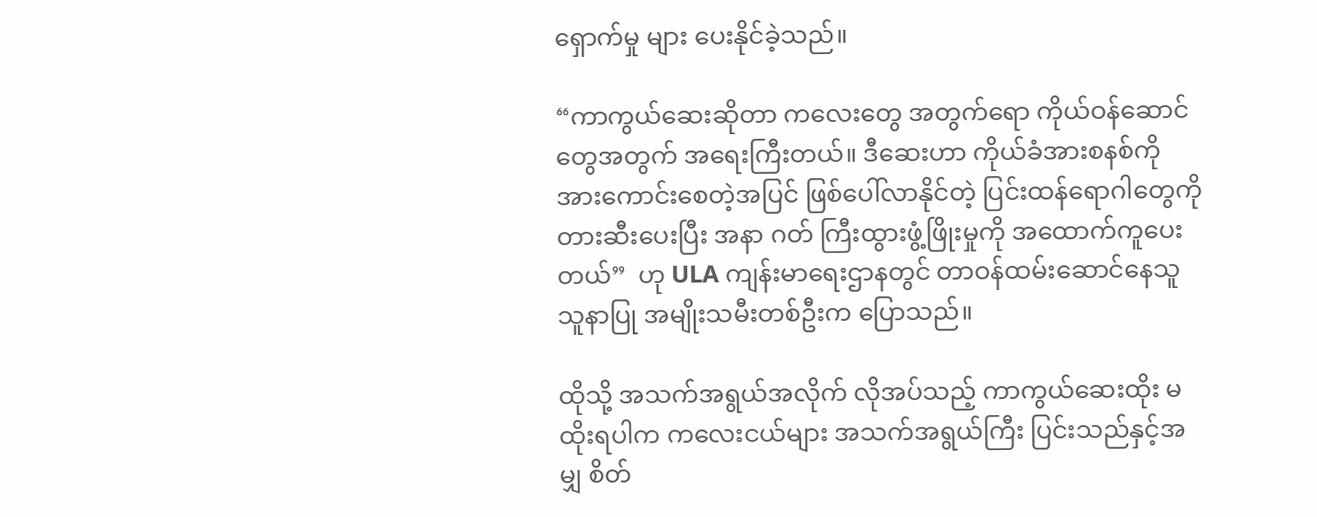ရှောက်မှု များ ပေးနိုင်ခဲ့သည်။

“ကာကွယ်ဆေးဆိုတာ ကလေးတွေ အတွက်ရော ကိုယ်ဝန်ဆောင်တွေအတွက် အရေးကြီးတယ်။ ဒီဆေးဟာ ကိုယ်ခံအားစနစ်ကို အားကောင်းစေတဲ့အပြင် ဖြစ်ပေါ်လာနိုင်တဲ့ ပြင်းထန်ရောဂါတွေကို တားဆီးပေးပြီး အနာ ဂတ် ကြီးထွားဖွံ့ဖြိုးမှုကို အထောက်ကူပေးတယ်”  ဟု ULA ကျန်းမာရေးဌာနတွင် တာဝန်ထမ်းဆောင်နေသူ သူနာပြု အမျိုးသမီးတစ်ဦးက ပြောသည်။

ထိုသို့ အသက်အရွယ်အလိုက် လိုအပ်သည့် ကာကွယ်ဆေးထိုး မထိုးရပါက ကလေးငယ်များ အသက်အရွယ်ကြီး ပြင်းသည်နှင့်အမျှ စိတ်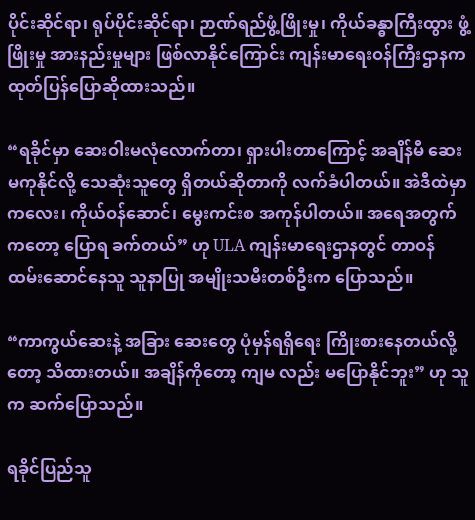ပိုင်းဆိုင်ရာ၊ ရုပ်ပိုင်းဆိုင်ရာ၊ ဉာဏ်ရည်ဖွံ့ဖြိုးမှု၊ ကိုယ်ခန္ဓာကြီးထွား ဖွံ့ဖြိုးမှု အားနည်းမှုများ ဖြစ်လာနိုင်ကြောင်း ကျန်းမာရေးဝန်ကြီးဌာနက ထုတ်ပြန်ပြောဆိုထားသည်။

“ရခိုင်မှာ ဆေးဝါးမလုံလောက်တာ၊ ရှားပါးတာကြောင့် အချိန်မီ ဆေးမကုနိုင်လို့ သေဆုံးသူတွေ ရှိတယ်ဆိုတာကို လက်ခံပါတယ်။ အဲဒီထဲမှာ ကလေး၊ ကိုယ်ဝန်ဆောင်၊ မွေးကင်းစ အကုန်ပါတယ်။ အရေအတွက်ကတော့ ပြောရ ခက်တယ်” ဟု ULA ကျန်းမာရေးဌာနတွင် တာဝန်ထမ်းဆောင်နေသူ သူနာပြု အမျိုးသမီးတစ်ဦးက ပြောသည်။

“ကာကွယ်ဆေးနဲ့ အခြား ဆေးတွေ ပုံမှန်ရရှိရေး ကြိုးစားနေတယ်လို့တော့ သိထားတယ်။ အချိန်ကိုတော့ ကျမ လည်း မပြောနိုင်ဘူး” ဟု သူက ဆက်ပြောသည်။

ရခိုင်ပြည်သူ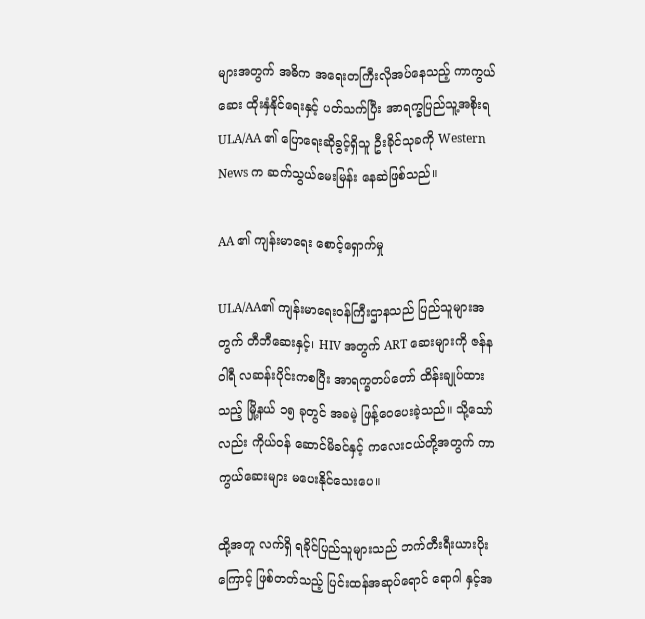များအတွက် အဓိက အရေးတကြီးလိုအပ်နေသည့် ကာကွယ်ဆေး ထိုးနှံနိုင်ရေးနှင့် ပတ်သက်ပြီး အာရက္ခပြည်သူ့အစိုးရ  ULA/AA ၏ ပြောရေးဆိုခွင့်ရှိသူ ဦးခိုင်သုခကို Western News က ဆက်သွယ်မေးမြန်း နေဆဲဖြစ်သည်။

AA ၏ ကျန်းမာရေး စောင့်ရှောက်မှု

ULA/AA၏ ကျန်းမာရေးဝန်ကြီးဌာနသည် ပြည်သူများအတွက် တီဘီဆေးနှင့်၊ HIV အတွက် ART ဆေးများကို ဇန်နဝါရီ လဆန်းပိုင်းကစပြီး အာရက္ခတပ်တော် ထိန်းချုပ်ထားသည့် မြို့နယ် ၁၅ ခုတွင် အခမဲ့ ဖြန့်ဝေပေးခဲ့သည်။ သို့သော်လည်း ကိုယ်ဝန် ဆောင်မိခင်နှင့် ကလေးငယ်တို့အတွက် ကာကွယ်ဆေးများ မပေးနိုင်သေးပေ။

ထို့အတူ လက်ရှိ ရခိုင်ပြည်သူများသည် ဘက်တီးရီးယားပိုးကြောင့် ဖြစ်တတ်သည့် ပြင်းထန်အဆုပ်ရောင် ရောဂါ နှင့်အ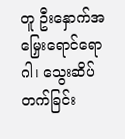တူ ဦးနှောက်အမြှေးရောင်ရောဂါ၊ သွေးဆိပ်တက်ခြင်း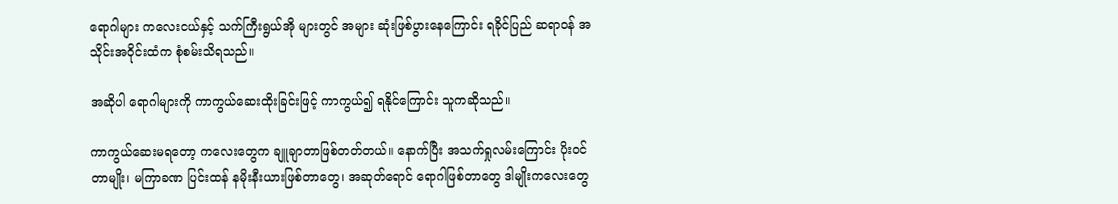ရောဂါများ ကလေးငယ်နှင့် သက်ကြီးရွယ်အို များတွင် အများ ဆုံးဖြစ်ပွားနေကြောင်း ရခိုင်ပြည် ဆရာဝန် အသိုင်းအဝိုင်းထံက စုံစမ်းသိရသည်။

အဆိုပါ ရောဂါများကို ကာကွယ်ဆေးထိုးခြင်းဖြင့် ကာကွယ်၍ ရနိုင်ကြောင်း သူကဆိုသည်။

ကာကွယ်ဆေးမရတော့ ကလေးတွေက ချူချာတာဖြစ်တတ်တယ်။ နောက်ပြီး အသက်ရှုလမ်းကြောင်း ပိုးဝင် တာမျိုး၊ မကြာခဏ ပြင်းထန် နမိုးနီးယားဖြစ်တာတွေ၊ အဆုတ်ရောင် ရောဂါဖြစ်တာတွေ ဒါမျိုးကလေးတွေ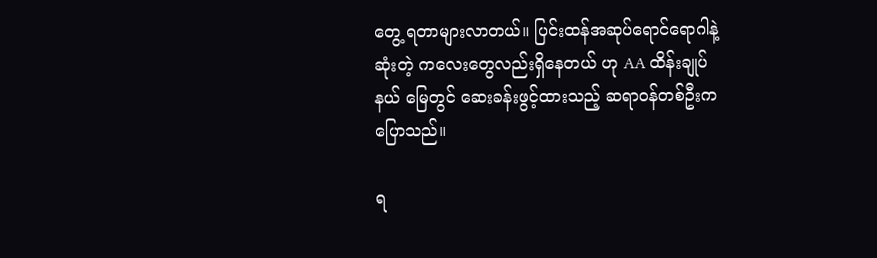တွေ့ ရတာများလာတယ်။ ပြင်းထန်အဆုပ်ရောင်ရောဂါနဲ့ ဆုံးတဲ့ ကလေးတွေလည်းရှိနေတယ် ဟု AA ထိန်းချုပ် နယ် မြေတွင် ဆေးခန်းဖွင့်ထားသည့် ဆရာဝန်တစ်ဦးက ပြောသည်။

ရ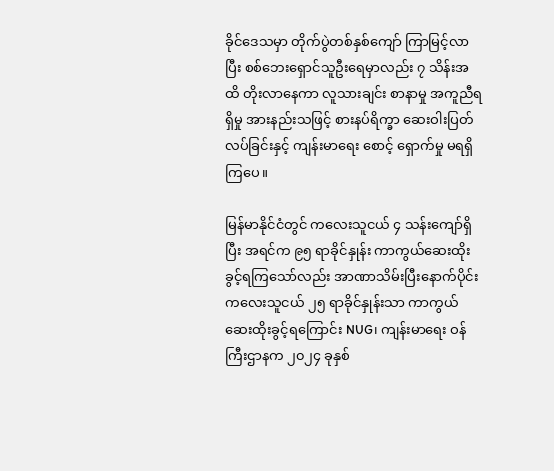ခိုင်ဒေသမှာ တိုက်ပွဲတစ်နှစ်ကျော် ကြာမြင့်လာပြီး စစ်ဘေးရှောင်သူဦးရေမှာလည်း ၇ သိန်းအထိ တိုးလာနေကာ လူသားချင်း စာနာမှု အကူညီရရှိမှု အားနည်းသဖြင့် စားနပ်ရိက္ခာ ဆေးဝါးပြတ်လပ်ခြင်းနှင့် ကျန်းမာရေး စောင့် ရှောက်မှု မရရှိကြပေ။

မြန်မာနိုင်ငံတွင် ကလေးသူငယ် ၄ သန်းကျော်ရှိပြီး အရင်က ၉၅ ရာခိုင်နှုန်း ကာကွယ်ဆေးထိုးခွင့်ရကြသော်လည်း အာဏာသိမ်းပြီးနောက်ပိုင်း ကလေးသူငယ် ၂၅ ရာခိုင်နှုန်းသာ ကာကွယ်ဆေးထိုးခွင့်ရကြောင်း NUG၊ ကျန်းမာရေး ဝန်ကြီးဌာနက ၂၀၂၄ ခုနှစ်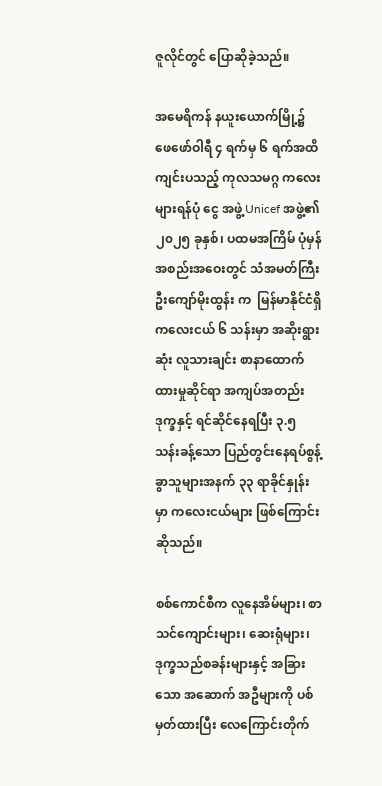ဇူလိုင်တွင် ပြောဆိုခဲ့သည်။

အမေရိကန် နယူးယောက်မြို့၌ ဖေဖော်ဝါရီ ၄ ရက်မှ ၆ ရက်အထိ ကျင်းပသည့် ကုလသမဂ္ဂ ကလေးများရန်ပုံ ငွေ အဖွဲ့ Unicef အဖွဲ့၏ ၂၀၂၅ ခုနှစ်၊ ပထမအကြိမ် ပုံမှန်အစည်းအဝေးတွင် သံအမတ်ကြီး ဦးကျော်မိုးထွန်း က  မြန်မာနိုင်ငံရှိ ကလေးငယ် ၆ သန်းမှာ အဆိုးရွားဆုံး လူသားချင်း စာနာထောက်ထားမှုဆိုင်ရာ အကျပ်အတည်း ဒုက္ခနှင့် ရင်ဆိုင်နေရပြီး ၃.၅ သန်းခန့်သော ပြည်တွင်းနေရပ်စွန့်ခွာသူများအနက် ၃၃ ရာခိုင်နှုန်းမှာ ကလေးငယ်များ ဖြစ်ကြောင်း ဆိုသည်။

စစ်ကောင်စီက လူနေအိမ်များ၊ စာသင်ကျောင်းများ၊ ဆေးရုံများ၊ ဒုက္ခသည်စခန်းများနှင့် အခြားသော အဆောက် အဦများကို ပစ်မှတ်ထားပြီး လေကြောင်းတိုက်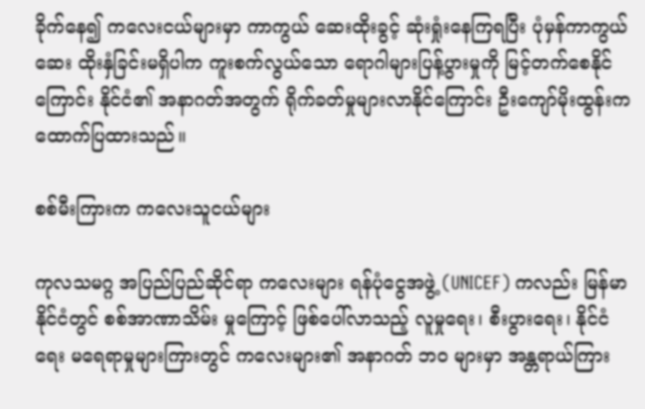ခိုက်နေ၍ ကလေးငယ်များမှာ ကာကွယ် ဆေးထိုးခွင့် ဆုံးရှုံးနေကြရပြီး ပုံမှန်ကာကွယ်ဆေး ထိုးနှံခြင်းမရှိပါက ကူးစက်လွယ်သော ရောဂါများပြန့်ပွားမှုကို မြင့်တက်စေနိုင်ကြောင်း နိုင်ငံ၏ အနာဂတ်အတွက် ရိုက်ခတ်မှုများလာနိုင်ကြောင်း ဦးကျော်မိုးထွန်းက ထောက်ပြထားသည်။

စစ်မီးကြားက ကလေးသူငယ်များ

ကုလသမဂ္ဂ အပြည်ပြည်ဆိုင်ရာ ကလေးများ ရန်ပုံငွေအဖွဲ့ (UNICEF) ကလည်း မြန်မာနိုင်ငံတွင် စစ်အာဏာသိမ်း မှုကြောင့် ဖြစ်ပေါ်လာသည့် လူမှုရေး၊ စီးပွားရေး၊ နိုင်ငံရေး မရေရာမှုများကြားတွင် ကလေးများ၏ အနာဂတ် ဘဝ များမှာ အန္တရာယ်ကြား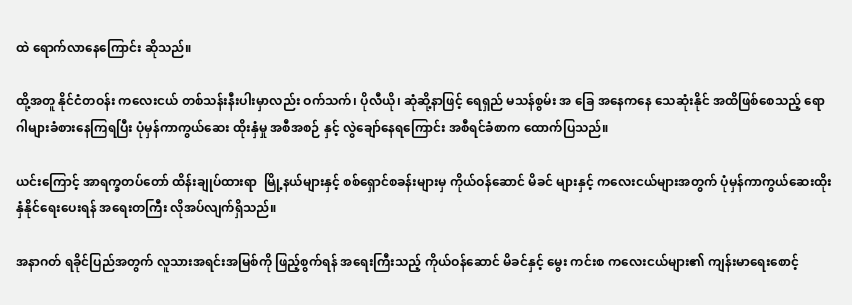ထဲ ရောက်လာနေကြောင်း ဆိုသည်။

ထို့အတူ နိုင်ငံတဝန်း ကလေးငယ် တစ်သန်းနီးပါးမှာလည်း ဝက်သက်၊ ပိုလီယို၊ ဆုံဆို့နာဖြင့် ရေရှည် မသန်စွမ်း အ ခြေ အနေကနေ သေဆုံးနိုင် အထိဖြစ်စေသည့် ရောဂါများခံစားနေကြရပြီး ပုံမှန်ကာကွယ်ဆေး ထိုးနှံမှု အစီအစဉ် နှင့် လွဲချော်နေရကြောင်း အစီရင်ခံစာက ထောက်ပြသည်။

ယင်းကြောင့် အာရက္ခတပ်တော် ထိန်းချုပ်ထားရာ  မြို့နယ်များနှင့် စစ်ရှောင်စခန်းများမှ ကိုယ်ဝန်ဆောင် မိခင် များနှင့် ကလေးငယ်များအတွက် ပုံမှန်ကာကွယ်ဆေးထိုးနှံနိုင်ရေးပေးရန် အရေးတကြီး လိုအပ်လျက်ရှိသည်။

အနာဂတ် ရခိုင်ပြည်အတွက် လူသားအရင်းအမြစ်ကို ဖြည့်စွက်ရန် အရေးကြီးသည့် ကိုယ်ဝန်ဆောင် မိခင်နှင့် မွေး ကင်းစ ကလေးငယ်များ၏ ကျန်းမာရေးစောင့်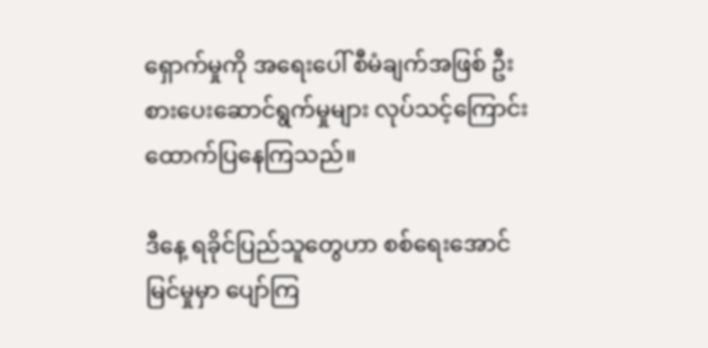ရှောက်မှုကို အရေးပေါ် စီမံချက်အဖြစ် ဦးစားပေးဆောင်ရွက်မှုများ လုပ်သင့်ကြောင်း ထောက်ပြနေကြသည်။

ဒီနေ့ ရခိုင်ပြည်သူတွေဟာ စစ်ရေးအောင်မြင်မှုမှာ ပျော်ကြ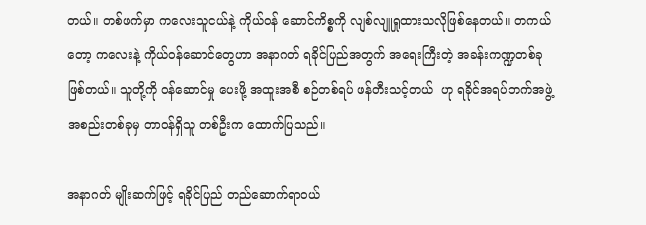တယ်။ တစ်ဖက်မှာ ကလေးသူငယ်နဲ့ ကိုယ်ဝန် ဆောင်ကိစ္စကို လျစ်လျူရှုထားသလိုဖြစ်နေတယ်။ တကယ်တော့ ကလေးနဲ့ ကိုယ်ဝန်ဆောင်တွေဟာ အနာဂတ် ရခိုင်ပြည်အတွက် အရေးကြီးတဲ့ အခန်းကဏ္ဍတစ်ခုဖြစ်တယ်။ သူတို့ကို ဝန်ဆောင်မှု ပေးဖို့ အထူးအစီ စဉ်တစ်ရပ် ဖန်တီးသင့်တယ်  ဟု ရခိုင်အရပ်ဘက်အဖွဲ့အစည်းတစ်ခုမှ တာဝန်ရှိသူ တစ်ဦးက ထောက်ပြသည်။

အနာဂတ် မျိုးဆက်ဖြင့် ရခိုင်ပြည် တည်ဆောက်ရာဝယ်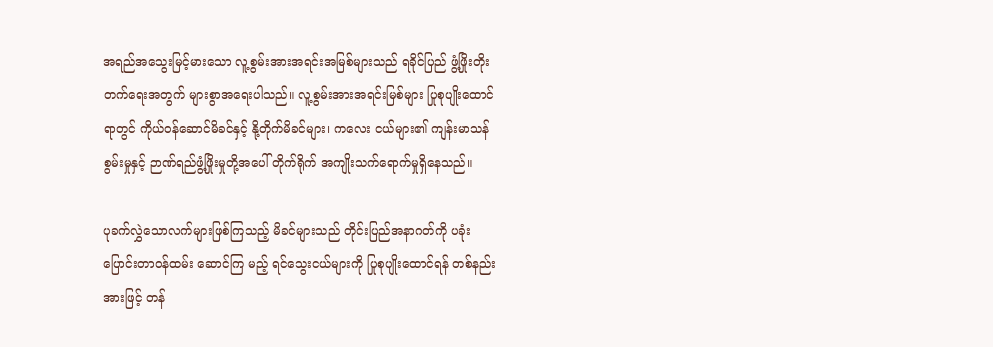အရည်အသွေးမြင့်မားသော လူ့စွမ်းအားအရင်းအမြစ်များသည် ရခိုင်ပြည် ဖွံ့ဖြိုးတိုးတက်ရေးအတွက် များစွာအရေးပါသည်။ လူ့စွမ်းအားအရင်းမြစ်များ ပြုစုပျိုးထောင်ရာတွင် ကိုယ်ဝန်ဆောင်မိခင်နှင့် နို့တိုက်မိခင်များ၊ ကလေး ငယ်များ၏ ကျန်းမာသန်စွမ်းမှုနှင့် ဉာဏ်ရည်ဖွံ့ဖြိုးမှုတို့အပေါ် တိုက်ရိုက် အကျိုးသက်‌ရောက်မှုရှိနေသည်။

ပုခက်လွှဲသောလက်များဖြစ်ကြသည့် မိခင်များသည် တိုင်းပြည်အနာဂတ်ကို ပခုံးပြောင်းတာဝန်ထမ်း ဆောင်ကြ မည့် ရင်သွေးငယ်များကို ပြုစုပျိုးထောင်ရန် တစ်နည်းအားဖြင့် တန်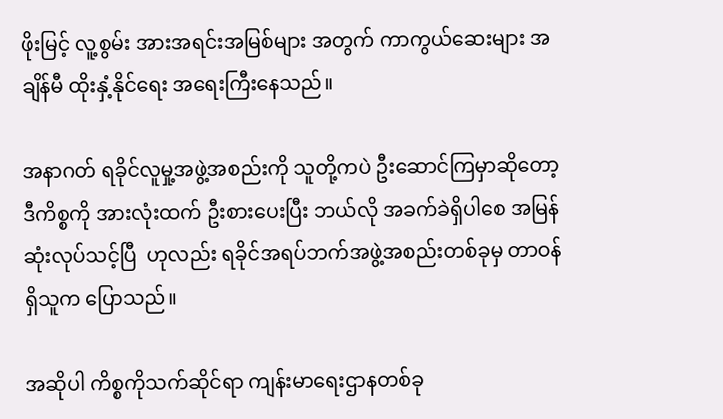ဖိုးမြင့် လူ့စွမ်း အားအရင်းအမြစ်များ အတွက် ကာကွယ်ဆေးများ အချိန်မီ ထိုးနှံ့နိုင်ရေး အရေးကြီးနေသည်။

အနာဂတ် ရခိုင်လူမှု့အဖွဲ့အစည်းကို သူတို့ကပဲ ဦးဆောင်ကြမှာဆိုတော့ ဒီကိစ္စကို အားလုံးထက် ဦးစားပေးပြီး ဘယ်လို အခက်ခဲရှိပါစေ အမြန်ဆုံးလုပ်သင့်ပြီ  ဟုလည်း ရခိုင်အရပ်ဘက်အဖွဲ့အစည်းတစ်ခုမှ တာဝန်ရှိသူက ပြောသည်။

အဆိုပါ ကိစ္စကိုသက်ဆိုင်ရာ ကျန်းမာရေးဌာနတစ်ခု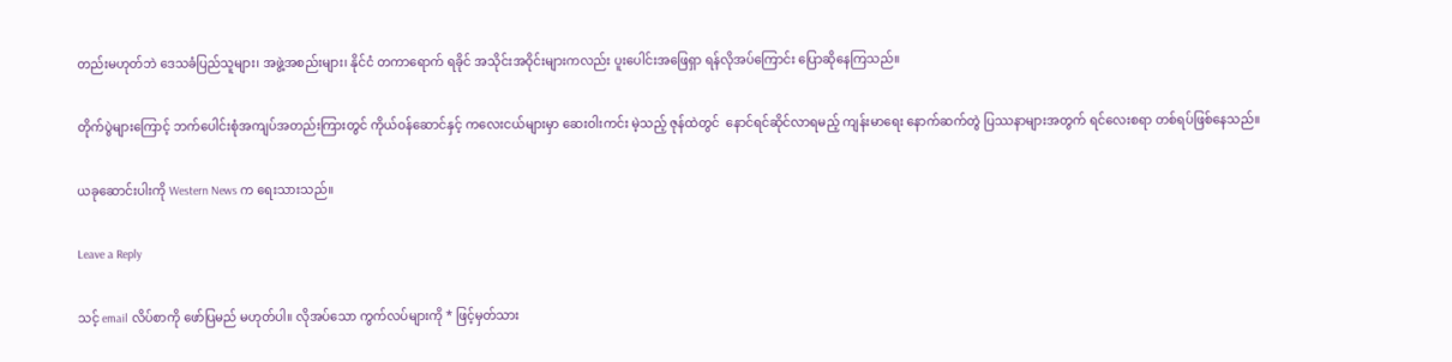တည်းမဟုတ်ဘဲ ဒေသခံပြည်သူများ၊ အဖွဲ့အစည်းများ၊ နိုင်ငံ တကာရောက် ရခိုင် အသိုင်းအဝိုင်းများကလည်း ပူးပေါင်းအဖြေရှာ ရန်လိုအပ်ကြောင်း ပြောဆိုနေကြသည်။

တိုက်ပွဲများကြောင့် ဘက်ပေါင်းစုံအကျပ်အတည်းကြားတွင် ကိုယ်ဝန်ဆောင်နှင့် ကလေးငယ်များမှာ ဆေးဝါးကင်း မဲ့သည့် ဇုန်ထဲတွင်  နောင်ရင်ဆိုင်လာရမည့် ကျန်းမာရေး နောက်ဆက်တွဲ ပြဿနာများအတွက် ရင်လေးစရာ တစ်ရပ်ဖြစ်နေသည်။

ယခုဆောင်းပါးကို Western News က ရေးသားသည်။

Leave a Reply

သင့် email လိပ်စာကို ဖော်ပြမည် မဟုတ်ပါ။ လိုအပ်သော ကွက်လပ်များကို * ဖြင့်မှတ်သား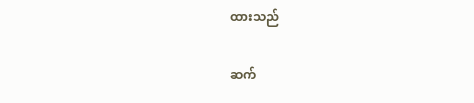ထားသည်

ဆက်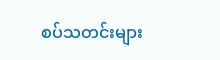စပ်သတင်းများ